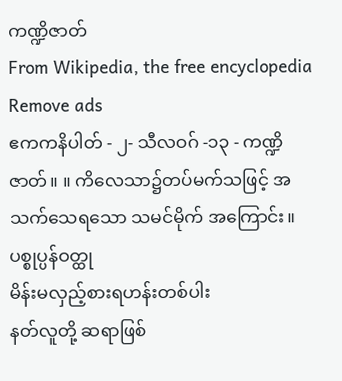ကဏ္ဍိဇာတ်
From Wikipedia, the free encyclopedia
Remove ads
ဧကကနိပါတ် - ၂- သီလဝဂ် -၁၃ - ကဏ္ဍိဇာတ်။ ။ ကိလေသာ၌တပ်မက်သဖြင့် အသက်သေရသော သမင်မိုက် အကြောင်း။
ပစ္စုပ္ပန်ဝတ္ထု
မိန်းမလှည့်စားရဟန်းတစ်ပါး
နတ်လူတို့ ဆရာဖြစ်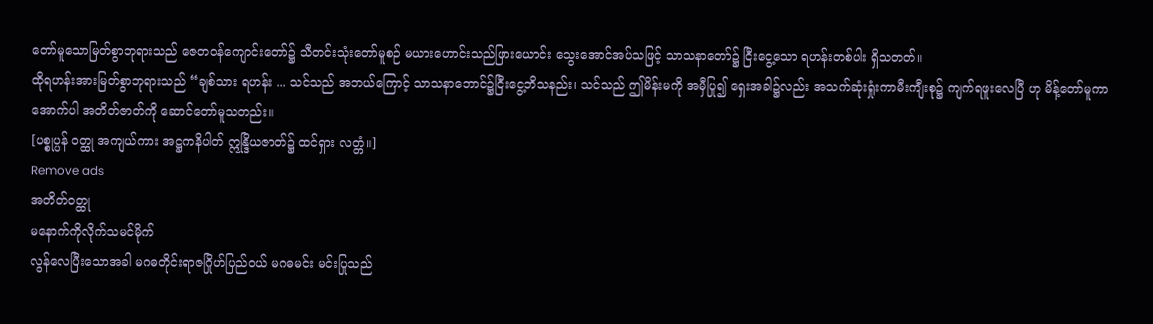တော်မူသောမြတ်စွာဘုရားသည် ဇေတဝန်ကျောင်းတော်၌ သီတင်းသုံးတော်မူစဉ် မယားဟောင်းသည်ဖြားယောင်း သွေးအောင်အပ်သဖြင့် သာသနာတော်၌ ငြီးငွေ့သော ရဟန်းတစ်ပါး ရှိသတတ်။
ထိုရဟန်းအားမြတ်စွာဘုရားသည် “ချစ်သား ရဟန်း ... သင်သည် အဘယ်ကြောင့် သာသနာဘောင်၌ငြီးငွေ့ဘိသနည်း၊ သင်သည် ဤမိန်းမကို အမှီပြု၍ ရှေးအခါ၌လည်း အသက်ဆုံးရှုံးကာမီးကျီးစု၌ ကျက်ရဖူးလေပြီ ဟု မိန့်တော်မူကာ အောက်ပါ အတိတ်ဇာတ်ကို ဆောင်တော်မူသတည်း။
[ပစ္စုပ္ပန် ဝတ္ထု အကျယ်ကား အဋ္ဌကနိပါတ် ဣန္ဒြိယဇာတ်၌ ထင်ရှား လတ္တံ။]
Remove ads
အတိတ်ဝတ္ထု
မနောက်ကိုလိုက်သမင်မိုက်
လွန်လေပြီးသောအခါ မဂဓတိုင်းရာဇဂြိုဟ်ပြည်ဝယ် မဂဓမင်း မင်းပြုသည်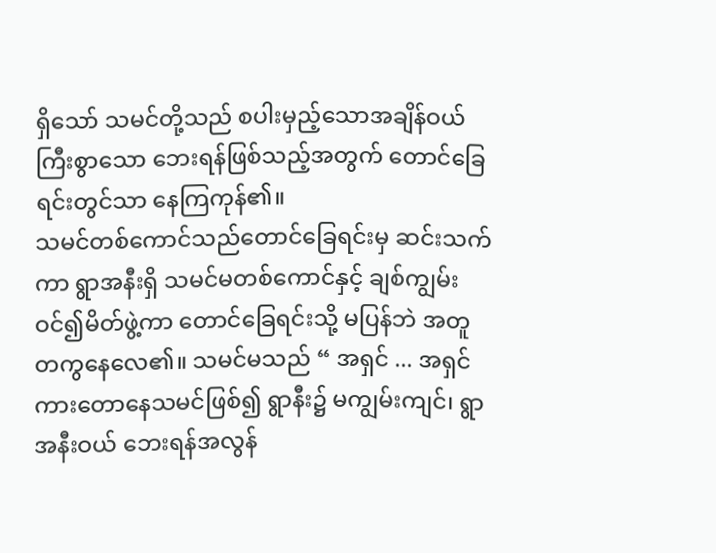ရှိသော် သမင်တို့သည် စပါးမှည့်သောအချိန်ဝယ်ကြီးစွာသော ဘေးရန်ဖြစ်သည့်အတွက် တောင်ခြေရင်းတွင်သာ နေကြကုန်၏။
သမင်တစ်ကောင်သည်တောင်ခြေရင်းမှ ဆင်းသက်ကာ ရွာအနီးရှိ သမင်မတစ်ကောင်နှင့် ချစ်ကျွမ်းဝင်၍မိတ်ဖွဲ့ကာ တောင်ခြေရင်းသို့ မပြန်ဘဲ အတူတကွနေလေ၏။ သမင်မသည် “ အရှင် ... အရှင်ကားတောနေသမင်ဖြစ်၍ ရွာနီး၌ မကျွမ်းကျင်၊ ရွာအနီးဝယ် ဘေးရန်အလွန်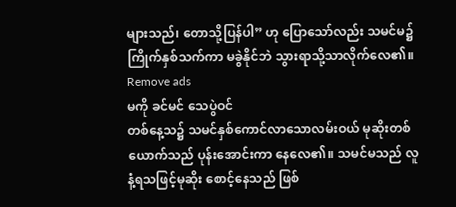များသည်၊ တောသို့ပြန်ပါ” ဟု ပြောသော်လည်း သမင်မ၌ ကြိုက်နှစ်သက်ကာ မခွဲနိုင်ဘဲ သွားရာသို့သာလိုက်လေ၏။
Remove ads
မကို ခင်မင် သေပွဲဝင်
တစ်နေ့သ၌ သမင်နှစ်ကောင်လာသောလမ်းဝယ် မုဆိုးတစ်ယောက်သည် ပုန်းအောင်းကာ နေလေ၏။ သမင်မသည် လူနံ့ရသဖြင့်မုဆိုး စောင့်နေသည် ဖြစ်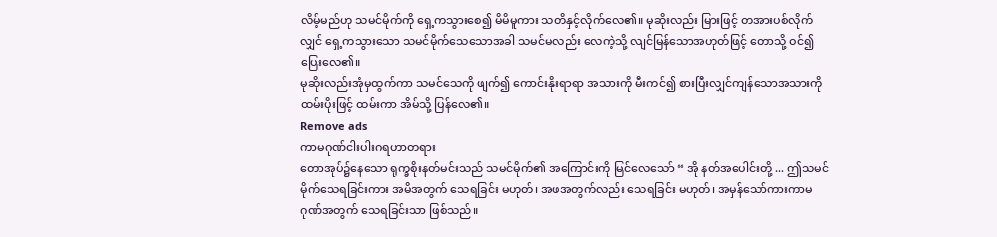လိမ့်မည်ဟု သမင်မိုက်ကို ရှေ့ကသွားစေ၍ မိမိမူကား သတိနှင့်လိုက်လေ၏။ မုဆိုးလည်း မြားဖြင့် တအားပစ်လိုက်လျှင် ရှေ့ကသွားသော သမင်မိုက်သေသောအခါ သမင်မလည်း လေကဲ့သို့ လျင်မြန်သောအဟုတ်ဖြင့် တောသို့ ဝင်၍ ပြေးလေ၏။
မုဆိုးလည်းအုံမှထွက်ကာ သမင်သေကို ဖျက်၍ ကောင်းနိုးရာရာ အသားကို မီးကင်၍ စားပြီးလျှင်ကျန်သောအသားကို ထမ်းပိုးဖြင့် ထမ်းကာ အိမ်သို့ ပြန်လေ၏။
Remove ads
ကာမဂုဏ်ငါးပါးဂရဟာတရား
တောအုပ်၌နေသော ရုက္ခစိုးနတ်မင်းသည် သမင်မိုက်၏ အကြောင်းကို မြင်လေသော် “ အို နတ်အပေါင်းတို့ ... ဤသမင်မိုက်သေရခြင်းကား အမိအတွက် သေရခြင်း မဟုတ်၊ အဖအတွက်လည်း သေရခြင်း မဟုတ်၊ အမှန်သော်ကားကာမဂုဏ်အတွက် သေရခြင်းသာ ဖြစ်သည်။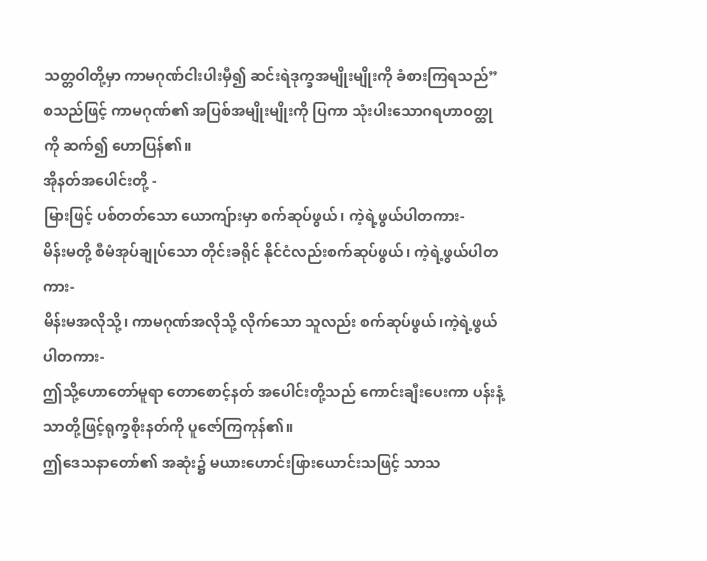သတ္တဝါတို့မှာ ကာမဂုဏ်ငါးပါးမှီ၍ ဆင်းရဲဒုက္ခအမျိုးမျိုးကို ခံစားကြရသည်” စသည်ဖြင့် ကာမဂုဏ်၏ အပြစ်အမျိုးမျိုးကို ပြကာ သုံးပါးသောဂရဟာဝတ္ထုကို ဆက်၍ ဟောပြန်၏။
အိုနတ်အပေါင်းတို့ -
မြားဖြင့် ပစ်တတ်သော ယောကျ်ားမှာ စက်ဆုပ်ဖွယ်၊ ကဲ့ရဲ့ဖွယ်ပါတကား-
မိန်းမတို့ စီမံအုပ်ချုပ်သော တိုင်းခရိုင် နိုင်ငံလည်းစက်ဆုပ်ဖွယ်၊ ကဲ့ရဲ့ဖွယ်ပါတကား-
မိန်းမအလိုသို့၊ ကာမဂုဏ်အလိုသို့ လိုက်သော သူလည်း စက်ဆုပ်ဖွယ်၊ကဲ့ရဲ့ဖွယ်ပါတကား-
ဤသို့ဟောတော်မူရာ တောစောင့်နတ် အပေါင်းတို့သည် ကောင်းချီးပေးကာ ပန်းနံ့သာတို့ဖြင့်ရုက္ခစိုးနတ်ကို ပူဇော်ကြကုန်၏။
ဤဒေသနာတော်၏ အဆုံး၌ မယားဟောင်းဖြားယောင်းသဖြင့် သာသ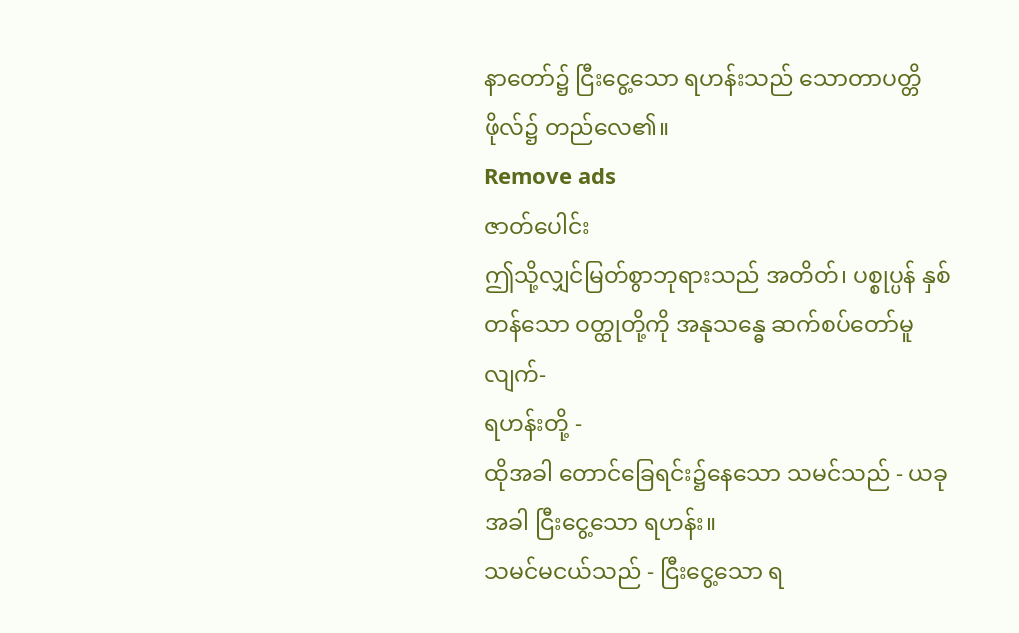နာတော်၌ ငြီးငွေ့သော ရဟန်းသည် သောတာပတ္တိဖိုလ်၌ တည်လေ၏။
Remove ads
ဇာတ်ပေါင်း
ဤသို့လျှင်မြတ်စွာဘုရားသည် အတိတ်၊ ပစ္စုပ္ပန် နှစ်တန်သော ဝတ္ထုတို့ကို အနုသန္ဓေ ဆက်စပ်တော်မူလျက်-
ရဟန်းတို့ -
ထိုအခါ တောင်ခြေရင်း၌နေသော သမင်သည် - ယခုအခါ ငြီးငွေ့သော ရဟန်း။
သမင်မငယ်သည် - ငြီးငွေ့သော ရ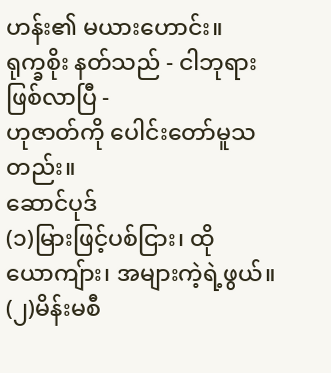ဟန်း၏ မယားဟောင်း။
ရုက္ခစိုး နတ်သည် - ငါဘုရား ဖြစ်လာပြီ -
ဟုဇာတ်ကို ပေါင်းတော်မူသတည်း။
ဆောင်ပုဒ်
(၁)မြားဖြင့်ပစ်ငြား၊ ထိုယောကျ်ား၊ အများကဲ့ရဲ့ဖွယ်။
(၂)မိန်းမစီ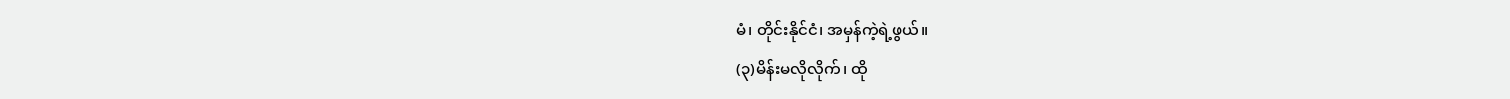မံ၊ တိုင်းနိုင်ငံ၊ အမှန်ကဲ့ရဲ့ဖွယ်။
(၃)မိန်းမလိုလိုက်၊ ထို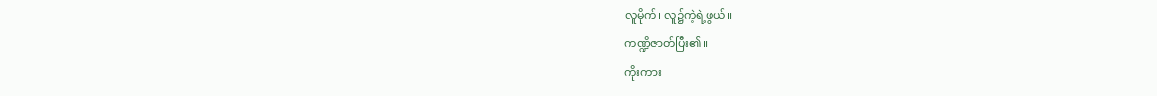လူမိုက်၊ လူ၌ကဲ့ရဲ့ဖွယ်။
ကဏ္ဍိဇာတ်ပြီး၏။
ကိုးကား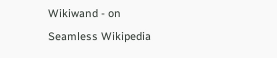Wikiwand - on
Seamless Wikipedia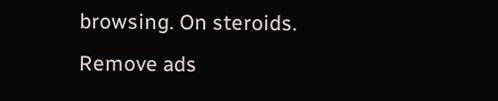browsing. On steroids.
Remove ads